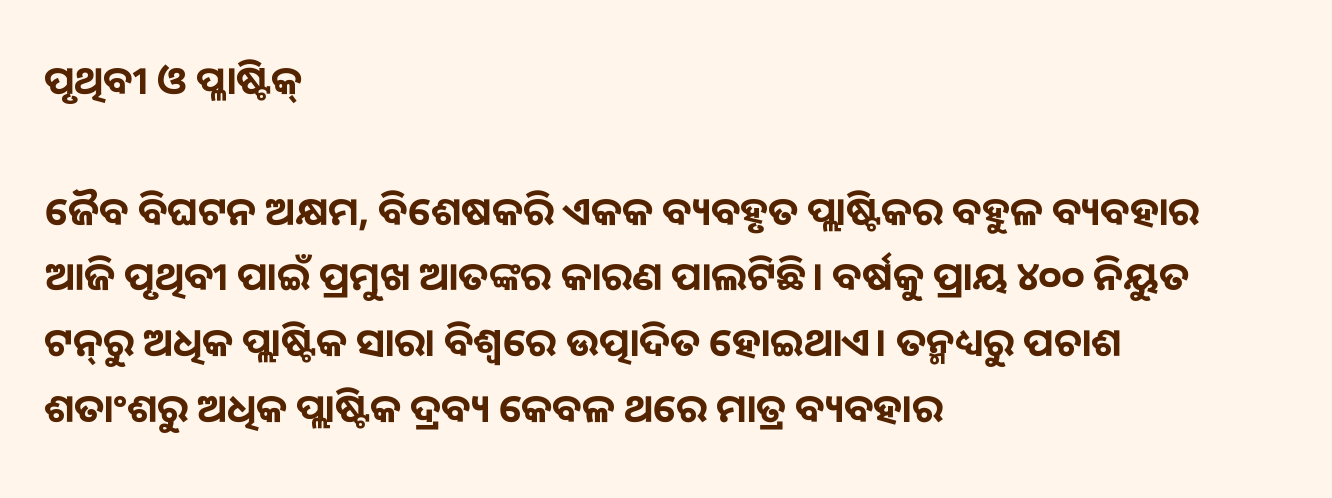ପୃଥିବୀ ଓ ପ୍ଳାଷ୍ଟିକ୍‌‌

ଜୈବ ବିଘଟନ ଅକ୍ଷମ, ବିଶେଷକରି ଏକକ ବ୍ୟବହୃତ ପ୍ଲାଷ୍ଟିକର ବହୁଳ ବ୍ୟବହାର ଆଜି ପୃଥିବୀ ପାଇଁ ପ୍ରମୁଖ ଆତଙ୍କର କାରଣ ପାଲଟିଛି। ବର୍ଷକୁ ପ୍ରାୟ ୪୦୦ ନିୟୁତ ଟନ୍‌‌ରୁ ଅଧିକ ପ୍ଲାଷ୍ଟିକ ସାରା ବିଶ୍ୱରେ ଉତ୍ପାଦିତ ହୋଇଥାଏ। ତନ୍ମଧ୍ୟରୁ ପଚାଶ ଶତାଂଶରୁ ଅଧିକ ପ୍ଲାଷ୍ଟିକ ଦ୍ରବ୍ୟ କେବଳ ଥରେ ମାତ୍ର ବ୍ୟବହାର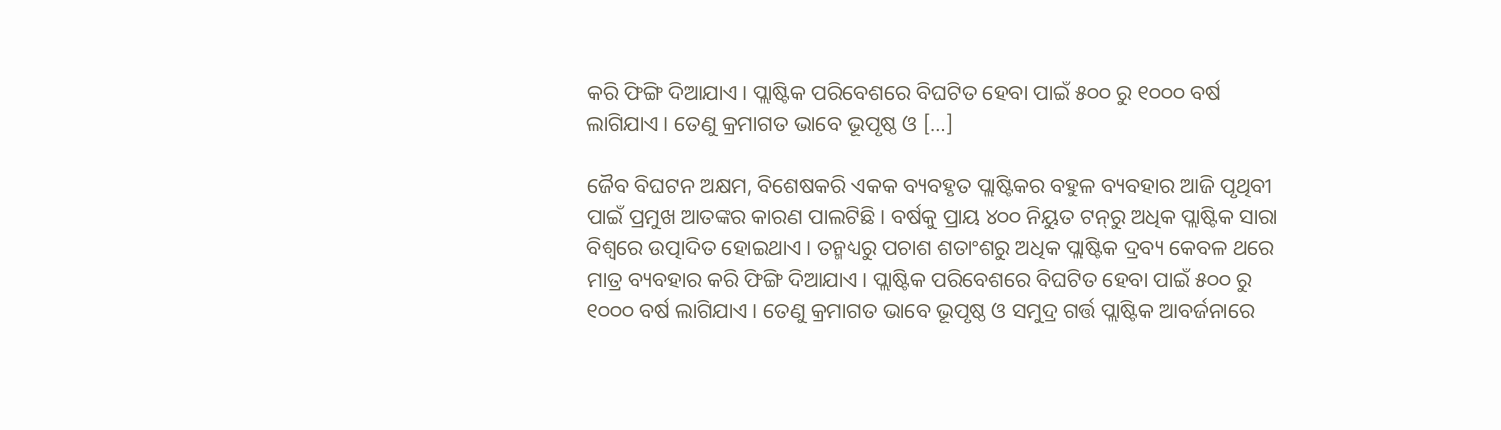କରି ଫିଙ୍ଗି ଦିଆଯାଏ। ପ୍ଲାଷ୍ଟିକ ପରିବେଶରେ ବିଘଟିତ ହେବା ପାଇଁ ୫୦୦ ରୁ ୧୦୦୦ ବର୍ଷ ଲାଗିଯାଏ। ତେଣୁ କ୍ରମାଗତ ଭାବେ ଭୂପୃଷ୍ଠ ଓ […]

ଜୈବ ବିଘଟନ ଅକ୍ଷମ, ବିଶେଷକରି ଏକକ ବ୍ୟବହୃତ ପ୍ଲାଷ୍ଟିକର ବହୁଳ ବ୍ୟବହାର ଆଜି ପୃଥିବୀ ପାଇଁ ପ୍ରମୁଖ ଆତଙ୍କର କାରଣ ପାଲଟିଛି। ବର୍ଷକୁ ପ୍ରାୟ ୪୦୦ ନିୟୁତ ଟନ୍‌‌ରୁ ଅଧିକ ପ୍ଲାଷ୍ଟିକ ସାରା ବିଶ୍ୱରେ ଉତ୍ପାଦିତ ହୋଇଥାଏ। ତନ୍ମଧ୍ୟରୁ ପଚାଶ ଶତାଂଶରୁ ଅଧିକ ପ୍ଲାଷ୍ଟିକ ଦ୍ରବ୍ୟ କେବଳ ଥରେ ମାତ୍ର ବ୍ୟବହାର କରି ଫିଙ୍ଗି ଦିଆଯାଏ। ପ୍ଲାଷ୍ଟିକ ପରିବେଶରେ ବିଘଟିତ ହେବା ପାଇଁ ୫୦୦ ରୁ ୧୦୦୦ ବର୍ଷ ଲାଗିଯାଏ। ତେଣୁ କ୍ରମାଗତ ଭାବେ ଭୂପୃଷ୍ଠ ଓ ସମୁଦ୍ର ଗର୍ତ୍ତ ପ୍ଲାଷ୍ଟିକ ଆବର୍ଜନାରେ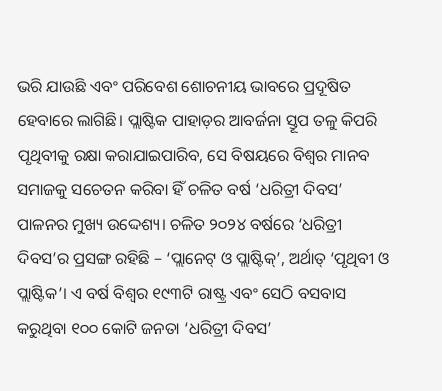ଭରି ଯାଉଛି ଏବଂ ପରିବେଶ ଶୋଚନୀୟ ଭାବରେ ପ୍ରଦୂଷିତ ହେବାରେ ଲାଗିଛି। ପ୍ଲାଷ୍ଟିକ ପାହାଡ଼ର ଆବର୍ଜନା ସ୍ତୂପ ତଳୁ କିପରି ପୃଥିବୀକୁ ରକ୍ଷା କରାଯାଇପାରିବ, ସେ ବିଷୟରେ ବିଶ୍ୱର ମାନବ ସମାଜକୁ ସଚେତନ କରିବା ହିଁ ଚଳିତ ବର୍ଷ ‘ଧରିତ୍ରୀ ଦିବସ’ ପାଳନର ମୁଖ୍ୟ ଉଦ୍ଦେଶ୍ୟ। ଚଳିତ ୨୦୨୪ ବର୍ଷରେ ‘ଧରିତ୍ରୀ ଦିବସ’ର ପ୍ରସଙ୍ଗ ରହିଛି – ‘ପ୍ଲାନେଟ୍‌‌ ଓ ପ୍ଲାଷ୍ଟିକ୍‌‌’, ଅର୍ଥାତ୍‌‌ ‘ପୃଥିବୀ ଓ ପ୍ଲାଷ୍ଟିକ’। ଏ ବର୍ଷ ବିଶ୍ୱର ୧୯୩ଟି ରାଷ୍ଟ୍ର ଏବଂ ସେଠି ବସବାସ କରୁଥିବା ୧୦୦ କୋଟି ଜନତା ‘ଧରିତ୍ରୀ ଦିବସ’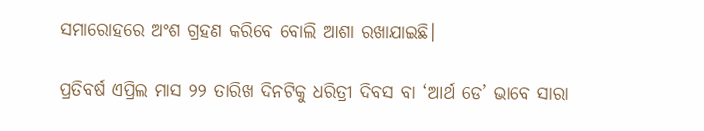ସମାରୋହରେ ଅଂଶ ଗ୍ରହଣ କରିବେ ବୋଲି ଆଶା ରଖାଯାଇଛି।

ପ୍ରତିବର୍ଷ ଏପ୍ରିଲ ମାସ ୨୨ ତାରିଖ ଦିନଟିକୁ ଧରିତ୍ରୀ ଦିବସ ବା ‘ଆର୍ଥ ଡେ’ ଭାବେ ସାରା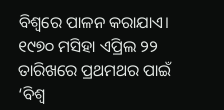ବିଶ୍ୱରେ ପାଳନ କରାଯାଏ। ୧୯୭୦ ମସିହା ଏପ୍ରିଲ ୨୨ ତାରିଖରେ ପ୍ରଥମଥର ପାଇଁ ‘ବିଶ୍ୱ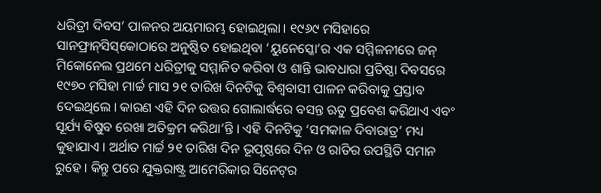ଧରିତ୍ରୀ ଦିବସ’ ପାଳନର ଅୟମାରମ୍ଭ ହୋଇଥିଲା। ୧୯୬୯ ମସିହାରେ ସାନଫ୍ରାନ୍‌‌ସିସ୍‌‌କୋଠାରେ ଅନୁଷ୍ଠିତ ହୋଇଥିବା ‘ୟୁନେସ୍କୋ’ର ଏକ ସମ୍ମିଳନୀରେ ଜନ୍‌‌ ମିକୋନେଲ ପ୍ରଥମେ ଧରିତ୍ରୀକୁ ସମ୍ମାନିତ କରିବା ଓ ଶାନ୍ତି ଭାବଧାରା ପ୍ରତିଷ୍ଠା ଦିବସରେ ୧୯୭୦ ମସିହା ମାର୍ଚ୍ଚ ମାସ ୨୧ ତାରିଖ ଦିନଟିକୁ ବିଶ୍ୱବାସୀ ପାଳନ କରିବାକୁ ପ୍ରସ୍ତାବ ଦେଇଥିଲେ। କାରଣ ଏହି ଦିନ ଉତ୍ତର ଗୋଲାର୍ଦ୍ଧରେ ବସନ୍ତ ଋତୁ ପ୍ରବେଶ କରିଥାଏ ଏବଂ ସୂର୍ଯ୍ୟ ବିଷୁବ ରେଖା ଅତିକ୍ରମ କରିଥା’ନ୍ତି। ଏହି ଦିନଟିକୁ ‘ସମକାଳ ଦିବାରାତ୍ର’ ମଧ୍ୟ କୁହାଯାଏ। ଅର୍ଥାତ ମାର୍ଚ୍ଚ ୨୧ ତାରିଖ ଦିନ ଭୂପୃଷ୍ଠରେ ଦିନ ଓ ରାତିର ଉପସ୍ଥିତି ସମାନ ରୁହେ। କିନ୍ତୁ ପରେ ଯୁକ୍ତରାଷ୍ଟ୍ର ଆମେରିକାର ସିନେଟ୍‌‌ର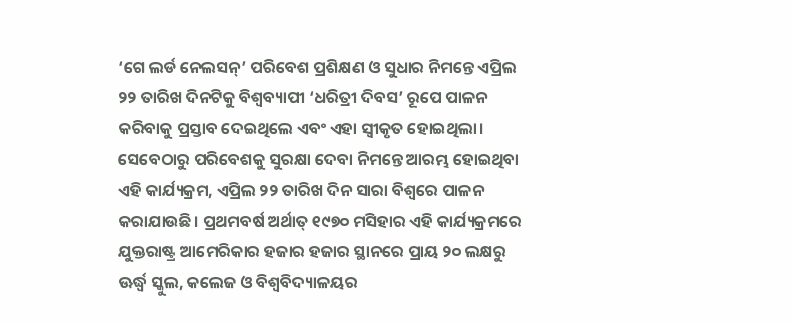‘ଗେ ଲର୍ଡ ନେଲସନ୍‌‌’ ପରିବେଶ ପ୍ରଶିକ୍ଷଣ ଓ ସୁଧାର ନିମନ୍ତେ ଏପ୍ରିଲ ୨୨ ତାରିଖ ଦିନଟିକୁ ବିଶ୍ୱବ୍ୟାପୀ ‘ଧରିତ୍ରୀ ଦିବସ’ ରୂପେ ପାଳନ କରିବାକୁ ପ୍ରସ୍ତାବ ଦେଇଥିଲେ ଏବଂ ଏହା ସ୍ୱୀକୃତ ହୋଇଥିଲା। ସେବେଠାରୁ ପରିବେଶକୁ ସୁରକ୍ଷା ଦେବା ନିମନ୍ତେ ଆରମ୍ଭ ହୋଇଥିବା ଏହି କାର୍ଯ୍ୟକ୍ରମ, ଏପ୍ରିଲ ୨୨ ତାରିଖ ଦିନ ସାରା ବିଶ୍ୱରେ ପାଳନ କରାଯାଉଛି। ପ୍ରଥମବର୍ଷ ଅର୍ଥାତ୍‌‌ ୧୯୭୦ ମସିହାର ଏହି କାର୍ଯ୍ୟକ୍ରମରେ ଯୁକ୍ତରାଷ୍ଟ୍ର ଆମେରିକାର ହଜାର ହଜାର ସ୍ଥାନରେ ପ୍ରାୟ ୨୦ ଲକ୍ଷରୁ ଊର୍ଦ୍ଧ୍ବ ସ୍କୁଲ, କଲେଜ ଓ ବିଶ୍ୱବିଦ୍ୟାଳୟର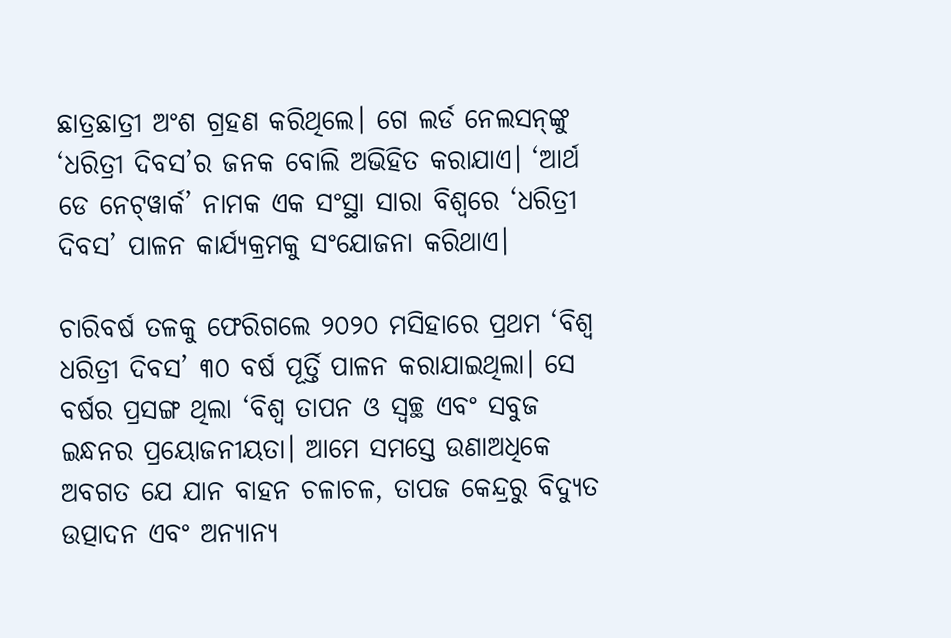ଛାତ୍ରଛାତ୍ରୀ ଅଂଶ ଗ୍ରହଣ କରିଥିଲେ। ଗେ ଲର୍ଡ ନେଲସନ୍‌‌ଙ୍କୁ ‘ଧରିତ୍ରୀ ଦିବସ’ର ଜନକ ବୋଲି ଅଭିହିତ କରାଯାଏ। ‘ଆର୍ଥ ଡେ ନେଟ୍‌‌ୱାର୍କ’ ନାମକ ଏକ ସଂସ୍ଥା ସାରା ବିଶ୍ୱରେ ‘ଧରିତ୍ରୀ ଦିବସ’ ପାଳନ କାର୍ଯ୍ୟକ୍ରମକୁ ସଂଯୋଜନା କରିଥାଏ।

ଚାରିବର୍ଷ ତଳକୁ ଫେରିଗଲେ ୨୦୨୦ ମସିହାରେ ପ୍ରଥମ ‘ବିଶ୍ୱ ଧରିତ୍ରୀ ଦିବସ’ ୩୦ ବର୍ଷ ପୂର୍ତ୍ତି ପାଳନ କରାଯାଇଥିଲା। ସେ ବର୍ଷର ପ୍ରସଙ୍ଗ ଥିଲା ‘ବିଶ୍ୱ ତାପନ ଓ ସ୍ୱଚ୍ଛ ଏବଂ ସବୁଜ ଇନ୍ଧନର ପ୍ରୟୋଜନୀୟତା। ଆମେ ସମସ୍ତେ ଉଣାଅଧିକେ ଅବଗତ ଯେ ଯାନ ବାହନ ଚଳାଚଳ, ତାପଜ କେନ୍ଦ୍ରରୁ ବିଦ୍ୟୁତ ଉତ୍ପାଦନ ଏବଂ ଅନ୍ୟାନ୍ୟ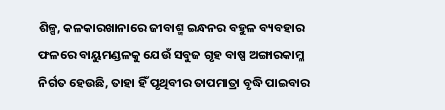ଶିଳ୍ପ, କଳକାରଖାନାରେ ଜୀବାଶ୍ମ ଇନ୍ଧନର ବହୁଳ ବ୍ୟବହାର ଫଳରେ ବାୟୁମଣ୍ଡଳକୁ ଯେଉଁ ସବୁଜ ଗୃହ ବାଷ୍ପ ଅଙ୍ଗାରକାମ୍ଳ ନିର୍ଗତ ହେଉଛି, ତାହା ହିଁ ପୃଥିବୀର ତାପମାତ୍ରା ବୃଦ୍ଧି ପାଇବାର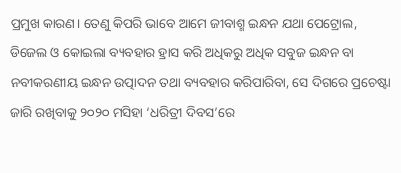ପ୍ରମୁଖ କାରଣ। ତେଣୁ କିପରି ଭାବେ ଆମେ ଜୀବାଶ୍ମ ଇନ୍ଧନ ଯଥା ପେଟ୍ରୋଲ, ଡିଜେଲ ଓ କୋଇଲା ବ୍ୟବହାର ହ୍ରାସ କରି ଅଧିକରୁ ଅଧିକ ସବୁଜ ଇନ୍ଧନ ବା ନବୀକରଣୀୟ ଇନ୍ଧନ ଉତ୍ପାଦନ ତଥା ବ୍ୟବହାର କରିପାରିବା, ସେ ଦିଗରେ ପ୍ରଚେଷ୍ଟା ଜାରି ରଖିବାକୁ ୨୦୨୦ ମସିହା ‘ଧରିତ୍ରୀ ଦିବସ’ରେ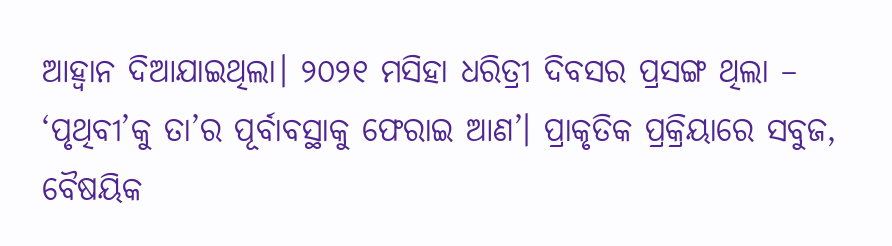ଆହ୍ୱାନ ଦିଆଯାଇଥିଲା। ୨୦୨୧ ମସିହା ଧରିତ୍ରୀ ଦିବସର ପ୍ରସଙ୍ଗ ଥିଲା – ‘ପୃଥିବୀ’କୁ ତା’ର ପୂର୍ବାବସ୍ଥାକୁ ଫେରାଇ ଆଣ’। ପ୍ରାକୃତିକ ପ୍ରକ୍ରିୟାରେ ସବୁଜ, ବୈଷୟିକ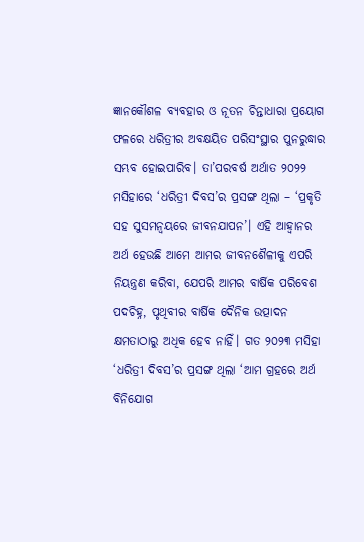ଜ୍ଞାନକୌଶଳ ବ୍ୟବହାର ଓ ନୂତନ ଚିନ୍ତାଧାରା ପ୍ରୟୋଗ ଫଳରେ ଧରିତ୍ରୀର ଅବକ୍ଷୟିତ ପରିସଂସ୍ଥାର ପୁନରୁଦ୍ଧାର ସମ୍ଭବ ହୋଇପାରିବ। ତା’ପରବର୍ଷ ଅର୍ଥାତ ୨୦୨୨ ମସିହାରେ ‘ଧରିତ୍ରୀ ଦିବସ’ର ପ୍ରସଙ୍ଗ ଥିଲା – ‘ପ୍ରକୃତି ସହ ସୁସମନ୍ୱୟରେ ଜୀବନଯାପନ’। ଏହି ଆହ୍ୱାନର ଅର୍ଥ ହେଉଛି ଆମେ ଆମର ଜୀବନଶୈଳୀକୁ ଏପରି ନିୟନ୍ତ୍ରଣ କରିବା, ଯେପରି ଆମର ବାର୍ଷିକ ପରିବେଶ ପଦଚିହ୍ନ, ପୃଥିବୀର ବାର୍ଷିକ ଦୈନିକ ଉତ୍ପାଦନ କ୍ଷମତାଠାରୁ ଅଧିକ ହେବ ନାହିଁ। ଗତ ୨୦୨୩ ମସିହା ‘ଧରିତ୍ରୀ ଦିବସ’ର ପ୍ରସଙ୍ଗ ଥିଲା ‘ଆମ ଗ୍ରହରେ ଅର୍ଥ ବିନିଯୋଗ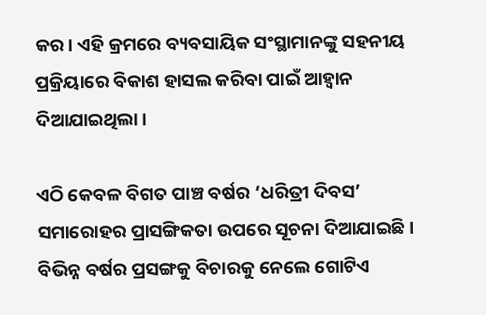କର। ଏହି କ୍ରମରେ ବ୍ୟବସାୟିକ ସଂସ୍ଥାମାନଙ୍କୁ ସହନୀୟ ପ୍ରକ୍ରିୟାରେ ବିକାଶ ହାସଲ କରିବା ପାଇଁ ଆହ୍ୱାନ ଦିଆଯାଇଥିଲା।

ଏଠି କେବଳ ବିଗତ ପାଞ୍ଚ ବର୍ଷର ‘ଧରିତ୍ରୀ ଦିବସ’ ସମାରୋହର ପ୍ରାସଙ୍ଗିକତା ଉପରେ ସୂଚନା ଦିଆଯାଇଛି। ବିଭିନ୍ନ ବର୍ଷର ପ୍ରସଙ୍ଗକୁ ବିଚାରକୁ ନେଲେ ଗୋଟିଏ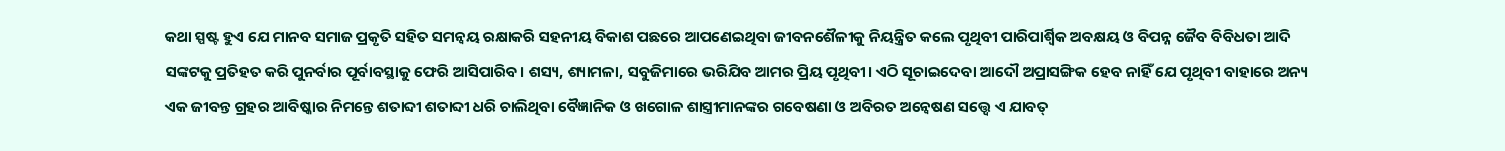କଥା ସ୍ପଷ୍ଟ ହୁଏ ଯେ ମାନବ ସମାଜ ପ୍ରକୃତି ସହିତ ସମନ୍ୱୟ ରକ୍ଷାକରି ସହନୀୟ ବିକାଶ ପଛରେ ଆପଣେଇଥିବା ଜୀବନଶୈଳୀକୁ ନିୟନ୍ତ୍ରିତ କଲେ ପୃଥିବୀ ପାରିପାର୍ଶ୍ବିକ ଅବକ୍ଷୟ ଓ ବିପନ୍ନ ଜୈବ ବିବିଧତା ଆଦି ସଙ୍କଟକୁ ପ୍ରତିହତ କରି ପୁନର୍ବାର ପୂର୍ବାବସ୍ଥାକୁ ଫେରି ଆସିପାରିବ। ଶସ୍ୟ, ଶ୍ୟାମଳା, ସବୁଜିମାରେ ଭରିଯିବ ଆମର ପ୍ରିୟ ପୃଥିବୀ। ଏଠି ସୂଚାଇଦେବା ଆଦୌ ଅପ୍ରାସଙ୍ଗିକ ହେବ ନାହିଁ ଯେ ପୃଥିବୀ ବାହାରେ ଅନ୍ୟ ଏକ ଜୀବନ୍ତ ଗ୍ରହର ଆବିଷ୍କାର ନିମନ୍ତେ ଶତାବ୍ଦୀ ଶତାବ୍ଦୀ ଧରି ଚାଲିଥିବା ବୈଜ୍ଞାନିକ ଓ ଖଗୋଳ ଶାସ୍ତ୍ରୀମାନଙ୍କର ଗବେଷଣା ଓ ଅବିରତ ଅନ୍ୱେଷଣ ସତ୍ତ୍ବେ ଏ ଯାବତ୍‌‌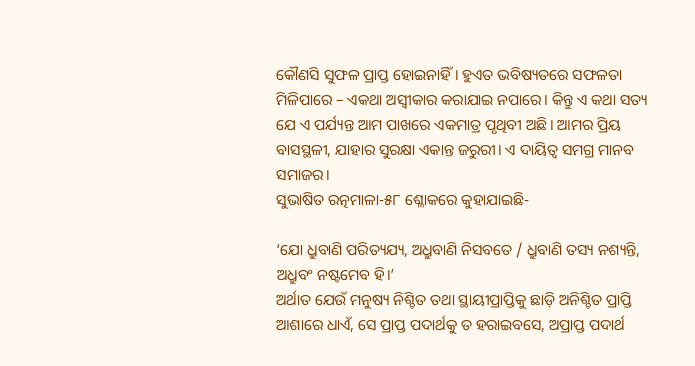କୌଣସି ସୁଫଳ ପ୍ରାପ୍ତ ହୋଇନାହିଁ। ହୁଏତ ଭବିଷ୍ୟତରେ ସଫଳତା ମିଳିପାରେ – ଏକଥା ଅସ୍ୱୀକାର କରାଯାଇ ନପାରେ। କିନ୍ତୁ ଏ କଥା ସତ୍ୟ ଯେ ଏ ପର୍ଯ୍ୟନ୍ତ ଆମ ପାଖରେ ଏକମାତ୍ର ପୃଥିବୀ ଅଛି। ଆମର ପ୍ରିୟ ବାସସ୍ଥଳୀ, ଯାହାର ସୁରକ୍ଷା ଏକାନ୍ତ ଜରୁରୀ। ଏ ଦାୟିତ୍ୱ ସମଗ୍ର ମାନବ ସମାଜର।
ସୁଭାଷିତ ରତ୍ନମାଳା-୫୮ ଶ୍ଳୋକରେ କୁହାଯାଇଛି-

‘ଯୋ ଧ୍ରୁବାଣି ପରିତ୍ୟଯ୍ୟ, ଅଧ୍ରୁବାଣି ନିସବତେ / ଧ୍ରୁବାଣି ତସ୍ୟ ନଶ୍ୟନ୍ତି, ଅଧ୍ରୁବଂ ନଷ୍ଟମେବ ହି।’
ଅର୍ଥାତ ଯେଉଁ ମନୁଷ୍ୟ ନିଶ୍ଚିତ ତଥା ସ୍ଥାୟୀପ୍ରାପ୍ତିକୁ ଛାଡ଼ି ଅନିଶ୍ଚିତ ପ୍ରାପ୍ତି ଆଶାରେ ଧାଏଁ, ସେ ପ୍ରାପ୍ତ ପଦାର୍ଥକୁ ତ ହରାଇବସେ, ଅପ୍ରାପ୍ତ ପଦାର୍ଥ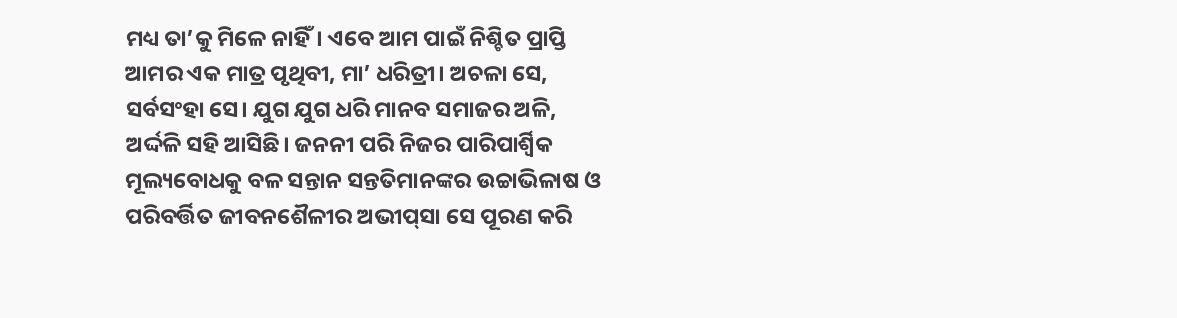ମଧ୍ୟ ତା’କୁ ମିଳେ ନାହିଁ। ଏବେ ଆମ ପାଇଁ ନିଶ୍ଚିତ ପ୍ରାପ୍ତି ଆମର ଏକ ମାତ୍ର ପୃଥିବୀ, ମା’ ଧରିତ୍ରୀ। ଅଚଳା ସେ, ସର୍ବସଂହା ସେ। ଯୁଗ ଯୁଗ ଧରି ମାନବ ସମାଜର ଅଳି, ଅର୍ଦ୍ଦଳି ସହି ଆସିଛି। ଜନନୀ ପରି ନିଜର ପାରିପାର୍ଶ୍ବିକ ମୂଲ୍ୟବୋଧକୁ ବଳ ସନ୍ତାନ ସନ୍ତତିମାନଙ୍କର ଉଚ୍ଚାଭିଳାଷ ଓ ପରିବର୍ତ୍ତିତ ଜୀବନଶୈଳୀର ଅଭୀପ୍‌‌ସା ସେ ପୂରଣ କରି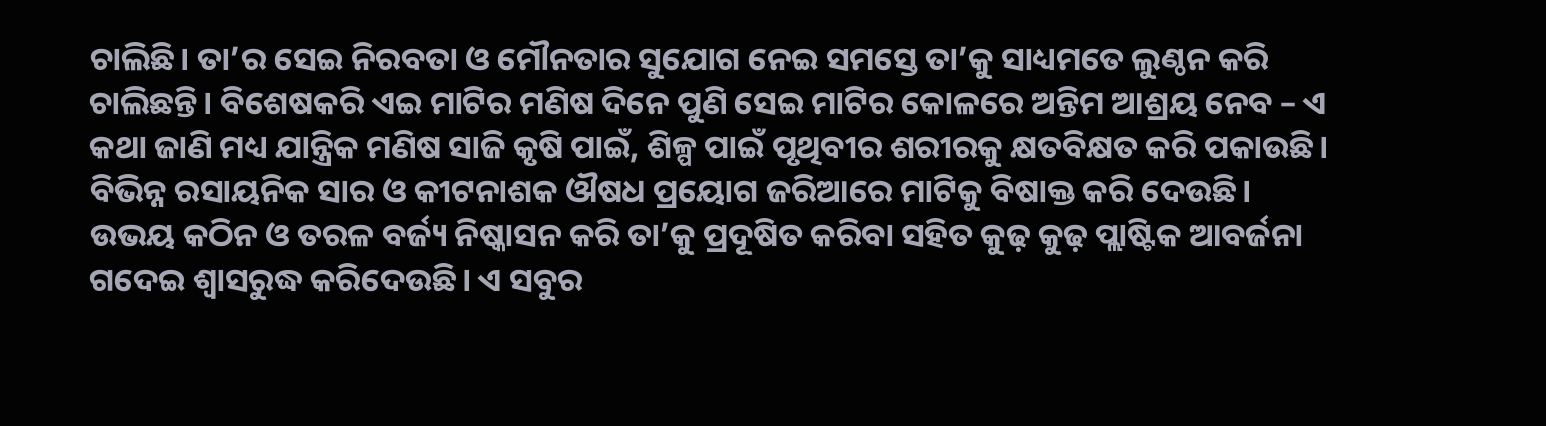ଚାଲିଛି। ତା’ର ସେଇ ନିରବତା ଓ ମୌନତାର ସୁଯୋଗ ନେଇ ସମସ୍ତେ ତା’କୁ ସାଧ୍ୟମତେ ଲୁଣ୍ଠନ କରି ଚାଲିଛନ୍ତି। ବିଶେଷକରି ଏଇ ମାଟିର ମଣିଷ ଦିନେ ପୁଣି ସେଇ ମାଟିର କୋଳରେ ଅନ୍ତିମ ଆଶ୍ରୟ ନେବ – ଏ କଥା ଜାଣି ମଧ୍ୟ ଯାନ୍ତ୍ରିକ ମଣିଷ ସାଜି କୃଷି ପାଇଁ, ଶିଳ୍ପ ପାଇଁ ପୃଥିବୀର ଶରୀରକୁ କ୍ଷତବିକ୍ଷତ କରି ପକାଉଛି। ବିଭିନ୍ନ ରସାୟନିକ ସାର ଓ କୀଟନାଶକ ଔଷଧ ପ୍ରୟୋଗ ଜରିଆରେ ମାଟିକୁ ବିଷାକ୍ତ କରି ଦେଉଛି। ଉଭୟ କଠିନ ଓ ତରଳ ବର୍ଜ୍ୟ ନିଷ୍କାସନ କରି ତା’କୁ ପ୍ରଦୂଷିତ କରିବା ସହିତ କୁଢ଼ କୁଢ଼ ପ୍ଲାଷ୍ଟିକ ଆବର୍ଜନା ଗଦେଇ ଶ୍ୱାସରୁଦ୍ଧ କରିଦେଉଛି। ଏ ସବୁର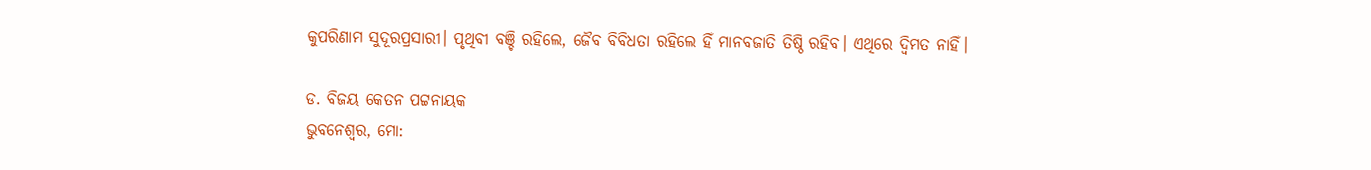କୁପରିଣାମ ସୁଦୂରପ୍ରସାରୀ। ପୃଥିବୀ ବଞ୍ଚି ରହିଲେ, ଜୈବ ବିବିଧତା ରହିଲେ ହିଁ ମାନବଜାତି ତିଷ୍ଠି ରହିବ। ଏଥିରେ ଦ୍ୱିମତ ନାହିଁ।

ଡ. ବିଜୟ କେତନ ପଟ୍ଟନାୟକ
ଭୁବନେଶ୍ୱର, ମୋ: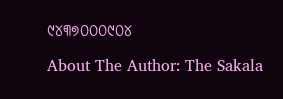୯୪୩୭୦୦୦୯୦୪

About The Author: The Sakala